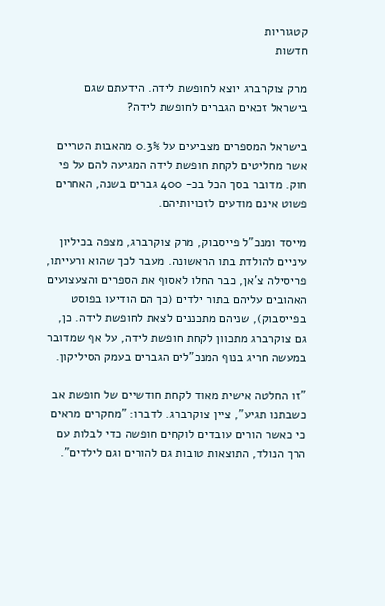קטגוריות
חדשות

מרק צוקרברג יוצא לחופשת לידה. הידעתם שגם בישראל זכאים הגברים לחופשת לידה?

בישראל המספרים מצביעים על 0.3% מהאבות הטריים אשר מחליטים לקחת חופשת לידה המגיעה להם על פי חוק. מדובר בסך הכל בכ- 400 גברים בשנה, האחרים פשוט אינם מודעים לזכויותיהם.

מייסד ומנכ"ל פייסבוק, מרק צוקרברג, מצפה בכיליון עיניים להולדת בתו הראשונה. מעבר לכך שהוא ורעייתו, פריסילה צ'אן, כבר החלו לאסוף את הספרים והצעצועים האהובים עליהם בתור ילדים (כך הם הודיעו בפוסט בפייסבוק), שניהם מתכננים לצאת לחופשת לידה. כן, גם צוקרברג מתכוון לקחת חופשת לידה, על אף שמדובר במעשה חריג בנוף המנכ"לים הגברים בעמק הסיליקון.

"זו החלטה אישית מאוד לקחת חודשיים של חופשת אב כשבתנו תגיע", ציין צוקרברג. לדברו: "מחקרים מראים כי כאשר הורים עובדים לוקחים חופשה כדי לבלות עם הרך הנולד, התוצאות טובות גם להורים וגם לילדים".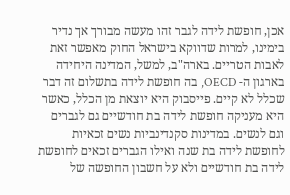אכן, חופשת לידה לגבר זהו מעשה מבורך אך נדיר בימינו, למרות שדווקא בישראל החוק מאפשר זאת לאבות הטריים. בארה"ב, למשל, המדינה היחידה בארגון ה- OECD, בה חופשת לידה בתשלום זה דבר שכלל לא קיים. פייסבוק היא יוצאת מן הכלל, כאשר היא מעניקה חופשת לידה בת חודשיים גם לגברים וגם לנשים. במדינות סקנדינביות נשים זכאיות לחופשת לידה בת שנה ואילו הגברים זכאים לחופשת לידה בת חודשיים ולא על חשבון החופשה של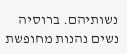נשותיהם. ברוסיה נשים נהנות מחופשת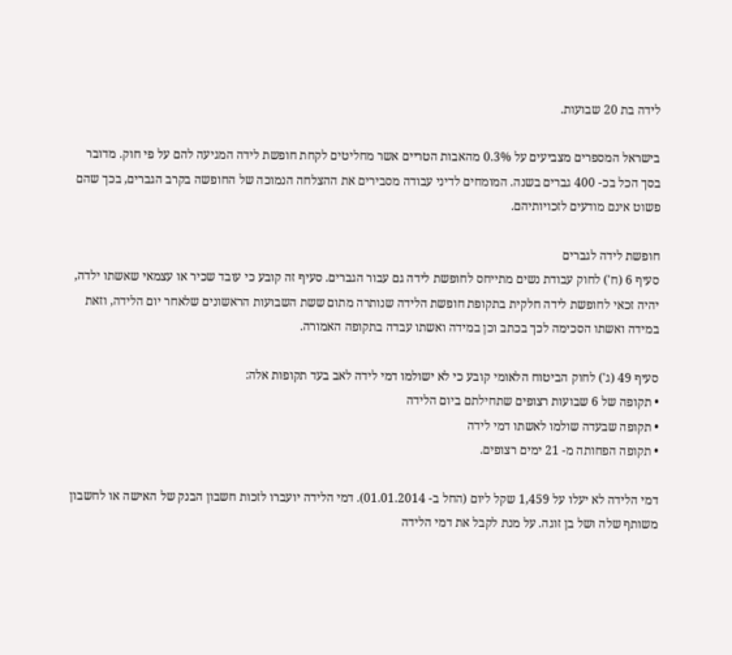לידה בת 20 שבועות.

בישראל המספרים מצביעים על 0.3% מהאבות הטריים אשר מחליטים לקחת חופשת לידה המגיעה להם על פי חוק. מדובר בסך הכל בכ- 400 גברים בשנה. המומחים לדיני עבודה מסבירים את ההצלחה הנמוכה של החופשה בקרב הגברים, בכך שהם פשוט אינם מודעים לזכויותיהם.

חופשת לידה לגברים
סעיף 6 (ח') לחוק עבודת נשים מתייחס לחופשת לידה גם עבור הגברים. סעיף זה קובע כי עובד שכיר או עצמאי שאשתו ילדה, יהיה זכאי לחופשת לידה חלקית בתקופת חופשת הלידה שנותרה מתום ששת השבועות הראשונים שלאחר יום הלידה, וזאת במידה ואשתו הסכימה לכך בכתב וכן במידה ואשתו עבדה בתקופה האמורה.

סעיף 49 (ג') לחוק הביטוח הלאומי קובע כי לא ישולמו דמי לידה לאב בעד תקופות אלה:
• תקופה של 6 שבועות רצופים שתחילתם ביום הלידה
• תקופה שבעדה שולמו לאשתו דמי לידה
• תקופה הפחותה מ- 21 ימים רצופים.

דמי הלידה לא יעלו על 1,459 שקל ליום (החל ב- 01.01.2014). דמי הלידה יועברו לזכות חשבון הבנק של האישה או לחשבון משותף שלה ושל בן זוגה. על מנת לקבל את דמי הלידה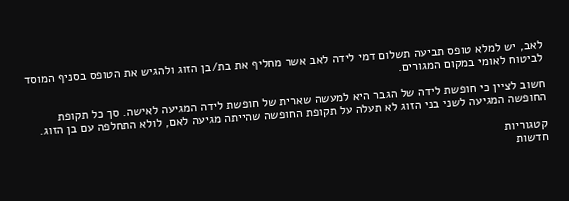לאב, יש למלא טופס תביעה תשלום דמי לידה לאב אשר מחליף את בת/בן הזוג ולהגיש את הטופס בסניף המוסד לביטוח לאומי במקום המגורים.

חשוב לציין כי חופשת לידה של הגבר היא למעשה שארית של חופשת לידה המגיעה לאישה. סך כל תקופת החופשה המגיעה לשני בני הזוג לא תעלה על תקופת החופשה שהייתה מגיעה לאם, לולא התחלפה עם בן הזוג.

קטגוריות
חדשות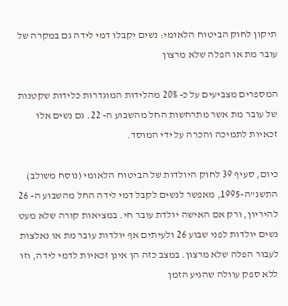תיקון לחוק הביטוח הלאומי: נשים יקבלו דמי לידה גם במקרה של עובר מת או הפלה שלא מרצון

המספרים מצביעים על כ- 20% מהלידות המוגדרות כלידות שקטנות של עובר מת אשר מתרחשות החל מהשבוע ה- 22. גם נשים אלו זכאיות לתמיכה והכרה על ידי המוסד.

כיום, סעיף 39 לחוק היולדות של הביטוח הלאומי (נוסח משולב) התשנ"ה-1995, מאפשר לנשים לקבל דמי לידה החל מהשבוע ה- 26 להיריון, ורק אם האישה יולדת עובר חי. במציאות קורה שלא מעט נשים יולדות לפני שבוע 26 ולעיתים אף יולדות עובר מת או נאלצות לעבור הפלה שלא מרצון. במצב כזה הן אינן זכאיות לדמי לידה, וזו ללא ספק עוולה שהגיע הזמן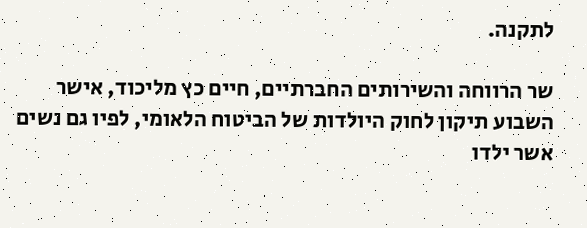לתקנה.

שר הרווחה והשירותים החברתיים, חיים כץ מליכוד, אישר השבוע תיקון לחוק היולדות של הביטוח הלאומי, לפיו גם נשים אשר ילדו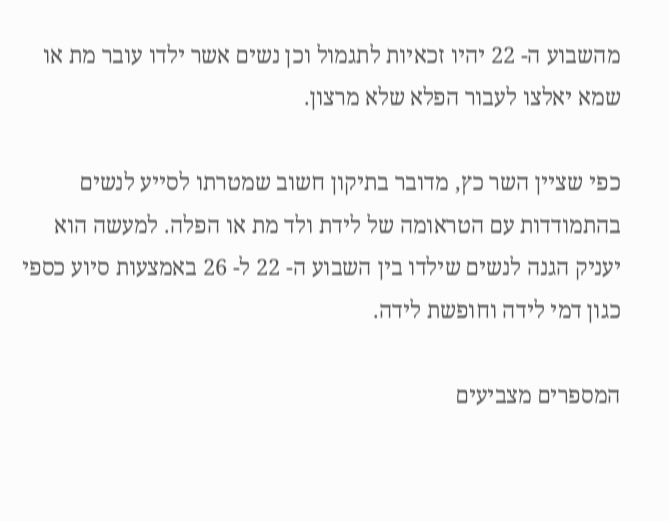מהשבוע ה- 22 יהיו זכאיות לתגמול וכן נשים אשר ילדו עובר מת או שמא יאלצו לעבור הפלא שלא מרצון.

כפי שציין השר כץ, מדובר בתיקון חשוב שמטרתו לסייע לנשים בהתמודדות עם הטראומה של לידת ולד מת או הפלה. למעשה הוא יעניק הגנה לנשים שילדו בין השבוע ה- 22 ל- 26 באמצעות סיוע כספי כגון דמי לידה וחופשת לידה.

המספרים מצביעים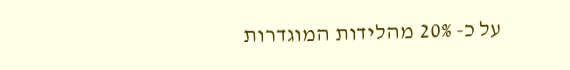על כ- 20% מהלידות המוגדרות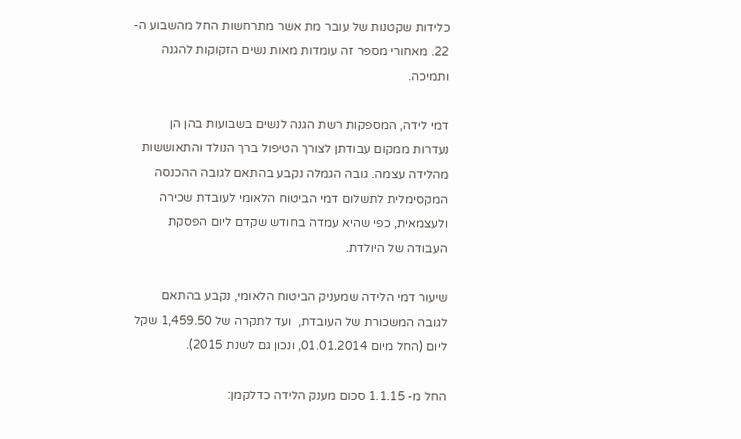כלידות שקטנות של עובר מת אשר מתרחשות החל מהשבוע ה- 22. מאחורי מספר זה עומדות מאות נשים הזקוקות להגנה ותמיכה.

דמי לידה, המספקות רשת הגנה לנשים בשבועות בהן הן נעדרות ממקום עבודתן לצורך הטיפול ברך הנולד והתאוששות מהלידה עצמה. גובה הגמלה נקבע בהתאם לגובה ההכנסה המקסימלית לתשלום דמי הביטוח הלאומי לעובדת שכירה ולעצמאית, כפי שהיא עמדה בחודש שקדם ליום הפסקת העבודה של היולדת.

שיעור דמי הלידה שמעניק הביטוח הלאומי, נקבע בהתאם לגובה המשכורת של העובדת,  ועד לתקרה של 1,459.50 שקל ליום (החל מיום 01.01.2014, ונכון גם לשנת 2015).

החל מ- 1.1.15 סכום מענק הלידה כדלקמן: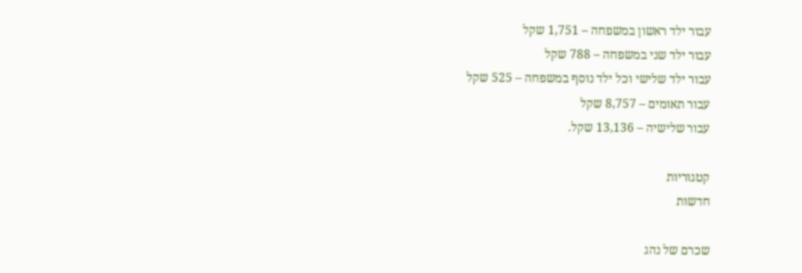עבור ילד ראשון במשפחה – 1,751 שקל
עבור ילד שני במשפחה – 788 שקל
עבור ילד שלישי וכל ילד נוסף במשפחה – 525 שקל
עבור תאומים – 8,757 שקל
עבור שלישיה – 13,136 שקל.

קטגוריות
חדשות

שכרם של נהג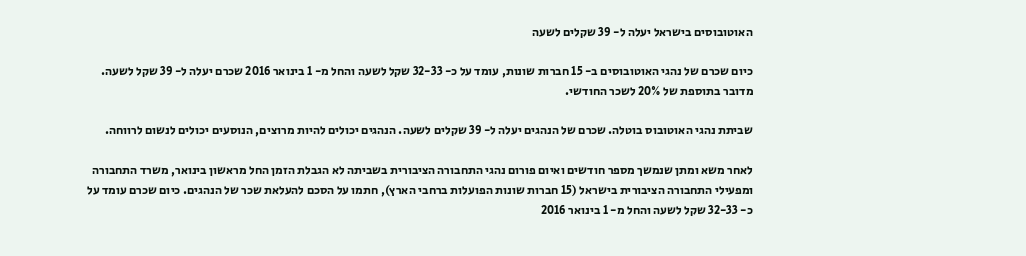האוטובוסים בישראל יעלה ל- 39 שקלים לשעה

כיום שכרם של נהגי האוטובוסים ב- 15 חברות שונות, עומד על כ- 32-33 שקל לשעה והחל מ- 1 בינואר 2016 שכרם יעלה ל- 39 שקל לשעה. מדובר בתוספת של 20% לשכר החודשי.

שביתת נהגי האוטובוס בוטלה. שכרם של הנהגים יעלה ל- 39 שקלים לשעה. הנהגים יכולים להיות מרוצים, הנוסעים יכולים לנשום לרווחה.

לאחר משא ומתן שנמשך מספר חודשים ואיום פורום נהגי התחבורה הציבורית בשביתה לא הגבלת הזמן החל מראשון בינואר, משרד התחבורה ומפעילי התחבורה הציבורית בישראל (15 חברות שונות הפועלות ברחבי הארץ), חתמו על הסכם להעלאת שכר של הנהגים. כיום שכרם עומד על כ- 32-33 שקל לשעה והחל מ- 1 בינואר 2016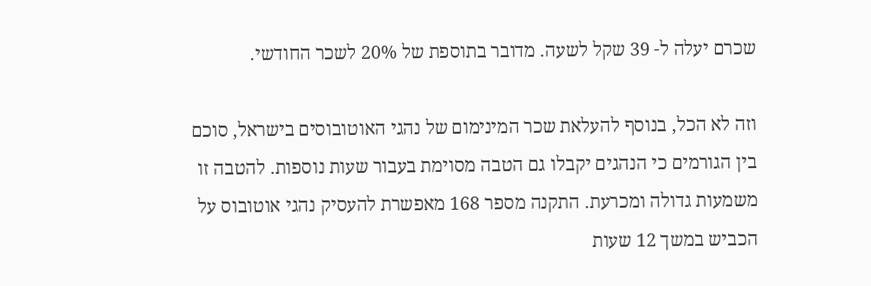שכרם יעלה ל- 39 שקל לשעה. מדובר בתוספת של 20% לשכר החודשי.

וזה לא הכל, בנוסף להעלאת שכר המינימום של נהגי האוטובוסים בישראל, סוכם בין הגורמים כי הנהגים יקבלו גם הטבה מסוימת בעבור שעות נוספות. להטבה זו משמעות גדולה ומכרעת. התקנה מספר 168 מאפשרת להעסיק נהגי אוטובוס על הכביש במשך 12 שעות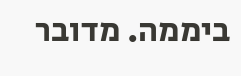ביממה. מדובר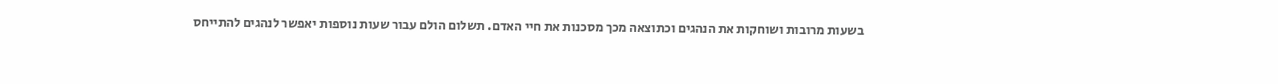בשעות מרובות ושוחקות את הנהגים וכתוצאה מכך מסכנות את חיי האדם. תשלום הולם עבור שעות נוספות יאפשר לנהגים להתייחס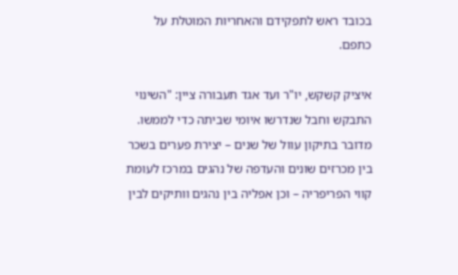בכובד ראש לתפקידם והאחריות המוטלת על כתפם.

איציק קשקש, יו"ר ועד אגד תעבורה ציין: "השינוי התבקש וחבל שנדרשו איומי שביתה כדי לממשו. מדובר בתיקון עוול של שנים – יצירת פערים בשכר בין מכרזים שונים והעדפה של נהגים במרכז לעומת קווי הפריפריה – וכן אפליה בין נהגים וותיקים לבין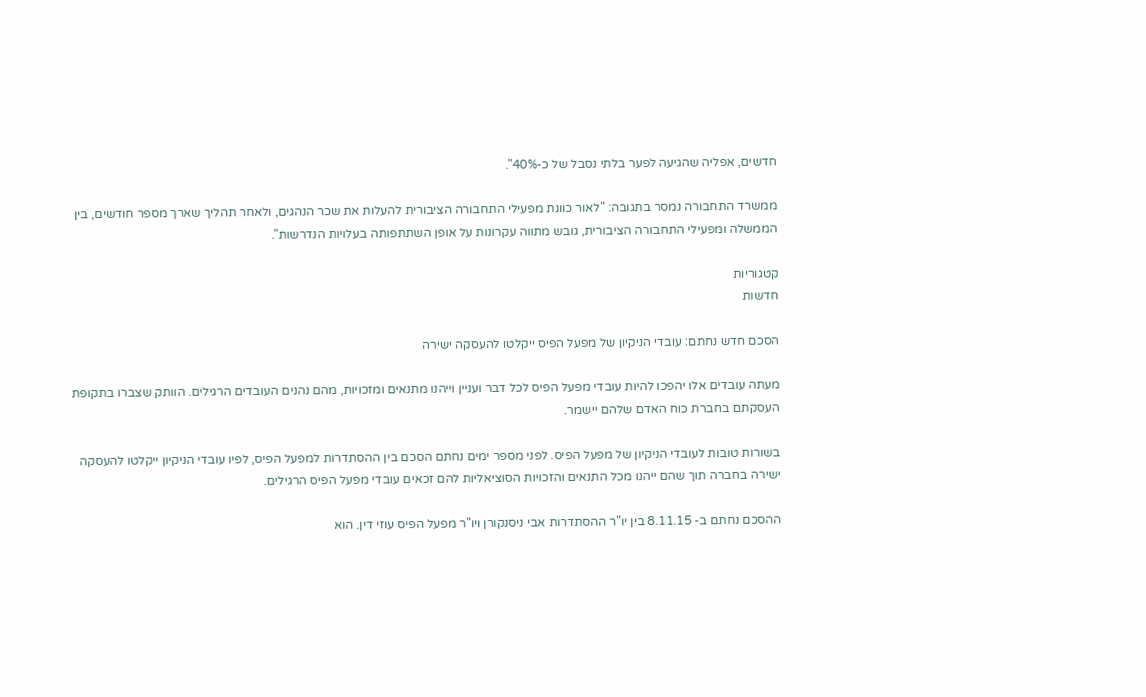חדשים, אפליה שהגיעה לפער בלתי נסבל של כ-40%".

ממשרד התחבורה נמסר בתגובה: "לאור כוונת מפעילי התחבורה הציבורית להעלות את שכר הנהגים, ולאחר תהליך שארך מספר חודשים, בין הממשלה ומפעילי התחבורה הציבורית, גובש מתווה עקרונות על אופן השתתפותה בעלויות הנדרשות".

קטגוריות
חדשות

הסכם חדש נחתם: עובדי הניקיון של מפעל הפיס ייקלטו להעסקה ישירה

מעתה עובדים אלו יהפכו להיות עובדי מפעל הפיס לכל דבר ועניין וייהנו מתנאים ומזכויות, מהם נהנים העובדים הרגילים. הוותק שצברו בתקופת העסקתם בחברת כוח האדם שלהם יישמר.

בשורות טובות לעובדי הניקיון של מפעל הפיס. לפני מספר ימים נחתם הסכם בין ההסתדרות למפעל הפיס, לפיו עובדי הניקיון ייקלטו להעסקה ישירה בחברה תוך שהם ייהנו מכל התנאים והזכויות הסוציאליות להם זכאים עובדי מפעל הפיס הרגילים.

ההסכם נחתם ב- 8.11.15 בין יו"ר ההסתדרות אבי ניסנקורן ויו"ר מפעל הפיס עוזי דין. הוא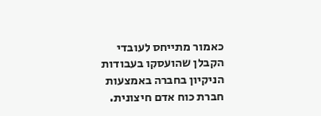כאמור מתייחס לעובדי הקבלן שהועסקו בעבודות הניקיון בחברה באמצעות חברת כוח אדם חיצונית.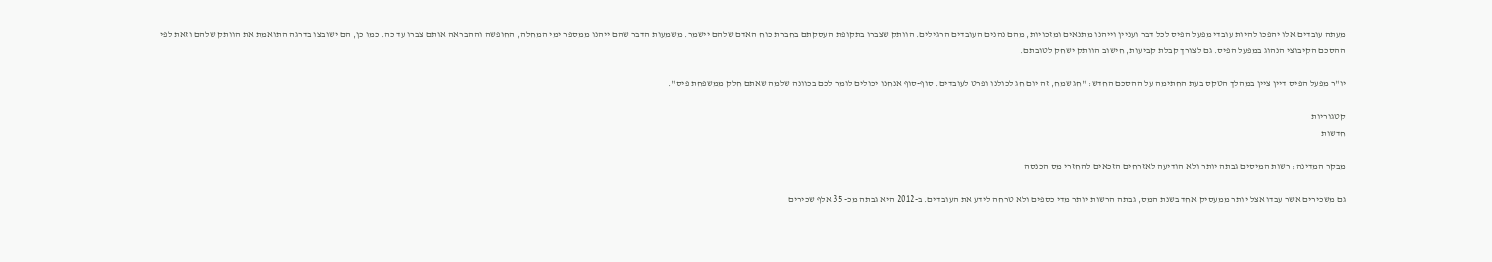מעתה עובדים אלו יהפכו להיות עובדי מפעל הפיס לכל דבר ועניין וייהנו מתנאים ומזכויות, מהם נהנים העובדים הרגילים. הוותק שצברו בתקופת העסקתם בחברת כוח האדם שלהם יישמר. משמעות הדבר שהם ייהנו ממספר ימי המחלה, החופשה וההבראה אותם צברו עד כה. כמו כן, הם ישובצו בדרגה התואמת את הוותק שלהם וזאת לפי ההסכם הקיבוצי הנהוג במפעל הפיס. גם לצורך קבלת קביעות, חישוב הוותק ישחק לטובתם.

יו"ר מפעל הפיס דיין ציין במהלך הטקס בעת החתימה על ההסכם החדש: "חג שמח, זה יום חג לכולנו ופרט לעובדים. סוף-סוף אנחנו יכולים לומר לכם בכוונה שלמה שאתם חלק ממשפחת פיס".

קטגוריות
חדשות

מבקר המדינה: רשות המיסים גבתה יותר ולא הודיעה לאזרחים הזכאים להחזרי מס הכנסה

גם משכירים אשר עבדו אצל יותר ממעסיק אחד בשנת המס, גבתה הרשות יותר מדי כספים ולא טרחה לידע את העובדים. ב-2012 היא גבתה מכ- 35 אלף שכירים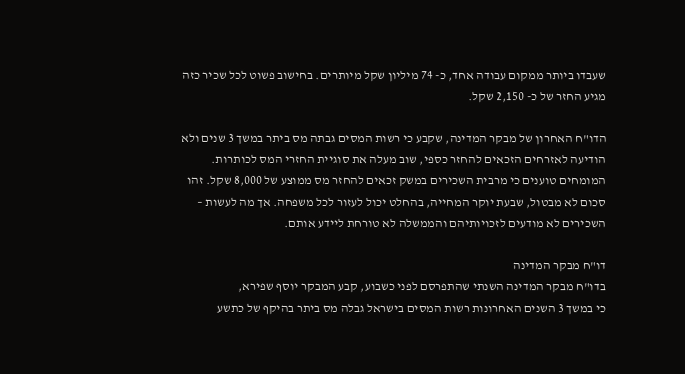שעבדו ביותר ממקום עבודה אחד, כ- 74 מיליון שקל מיותרים. בחישוב פשוט לכל שכיר כזה מגיע החזר של כ- 2,150 שקל.

הדו"ח האחרון של מבקר המדינה, שקבע כי רשות המסים גבתה מס ביתר במשך 3 שנים ולא הודיעה לאזרחים הזכאים להחזר כספי, שוב מעלה את סוגיית החזרי המס לכותרות. המומחים טוענים כי מרבית השכירים במשק זכאים להחזר מס ממוצע של 8,000 שקל. זהו סכום לא מבטול, שבעת יוקר המחייה, בהחלט יכול לעזור לכל משפחה. אך מה לעשות – השכירים לא מודעים לזכויותיהם והממשלה לא טורחת ליידע אותם.

דו"ח מבקר המדינה
בדו"ח מבקר המדינה השנתי שהתפרסם לפני כשבוע, קבע המבקר יוסף שפירא,
כי במשך 3 השנים האחרונות רשות המסים בישראל גבלה מס ביתר בהיקף של כתשע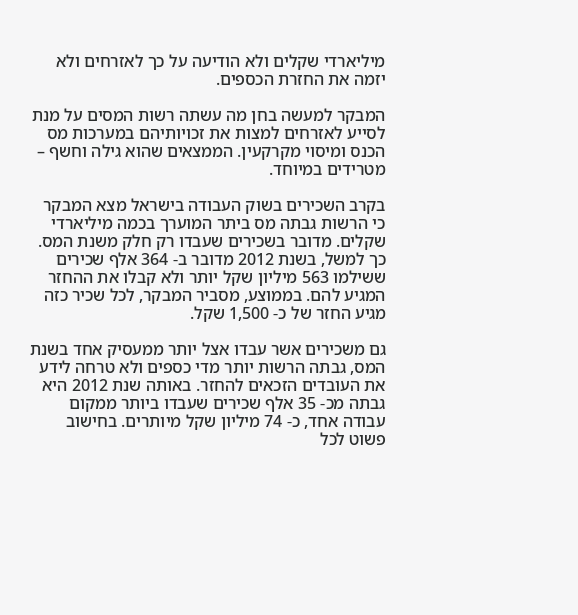מיליארדי שקלים ולא הודיעה על כך לאזרחים ולא יזמה את החזרת הכספים.

המבקר למעשה בחן מה עשתה רשות המסים על מנת לסייע לאזרחים למצות את זכויותיהם במערכות מס הכנס ומיסוי מקרקעין. הממצאים שהוא גילה וחשף – מטרידים במיוחד.

בקרב השכירים בשוק העבודה בישראל מצא המבקר כי הרשות גבתה מס ביתר המוערך בכמה מיליארדי שקלים. מדובר בשכירים שעבדו רק חלק משנת המס. כך למשל, בשנת 2012 מדובר ב- 364 אלף שכירים ששילמו 563 מיליון שקל יותר ולא קבלו את ההחזר המגיע להם. בממוצע, מסביר המבקר, לכל שכיר כזה מגיע החזר של כ- 1,500 שקל.

גם משכירים אשר עבדו אצל יותר ממעסיק אחד בשנת המס, גבתה הרשות יותר מדי כספים ולא טרחה לידע את העובדים הזכאים להחזר. באותה שנת 2012 היא גבתה מכ- 35 אלף שכירים שעבדו ביותר ממקום עבודה אחד, כ- 74 מיליון שקל מיותרים. בחישוב פשוט לכל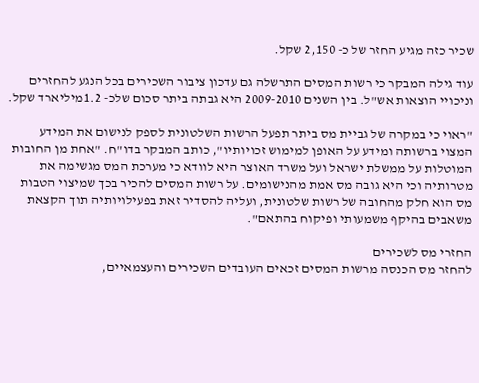שכיר כזה מגיע החזר של כ- 2,150 שקל.

עוד גילה המבקר כי רשות המסים התרשלה גם עדכון ציבור השכירים בכל הנגע להחזרים וניכויי הוצאות אש"ל. בין השנים 2009-2010 היא גבתה ביתר סכום שלכ- 1.2מיליארד שקל.

"ראוי כי במקרה של גביית מס ביתר תפעל הרשות השלטונית לספק לנישום את המידע המצוי ברשותה ומידע על האופן למימוש זכויותיו", כותב המבקר בדו"ח. "אחת מן החובות המוטלות על ממשלת ישראל ועל משרד האוצר היא לוודא כי מערכת המס מגשימה את מטרותיה וכי היא גובה מס אמת מהנישומים. על רשות המסים להכיר בכך שמיצוי הטבות מס הוא חלק מהחובה של רשות שלטונית, ועליה להסדיר זאת בפעילויותיה תוך הקצאת משאבים בהיקף משמעותי ופיקוח בהתאם".

החזרי מס לשכירים
להחזר מס הכנסה מרשות המסים זכאים העובדים השכירים והעצמאיים,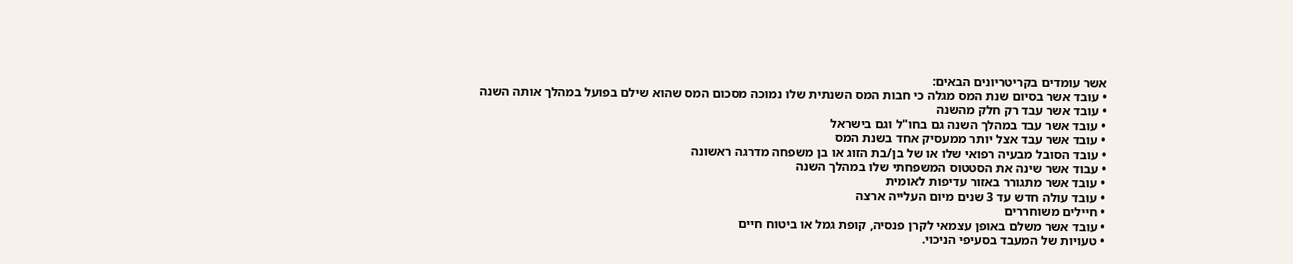אשר עומדים בקריטריונים הבאים:
• עובד אשר בסיום שנת המס מגלה כי חבות המס השנתית שלו נמוכה מסכום המס שהוא שילם בפועל במהלך אותה השנה
• עובד אשר עבד רק חלק מהשנה
• עובד אשר עבד במהלך השנה גם בחו"ל וגם בישראל
• עובד אשר עבד אצל יותר ממעסיק אחד בשנת המס
• עובד הסובל מבעיה רפואי שלו או של בן/בת הזוג או בן משפחה מדרגה ראשונה
• עבוד אשר שינה את הסטטוס המשפחתי שלו במהלך השנה
• עובד אשר מתגורר באזור עדיפות לאומית
• עובד עולה חדש עד 3 שנים מיום העלייה ארצה
• חיילים משוחררים
• עובד אשר משלם באופן עצמאי לקרן פנסיה, קופת גמל או ביטוח חיים
• טעויות של המעבד בסעיפי הניכוי.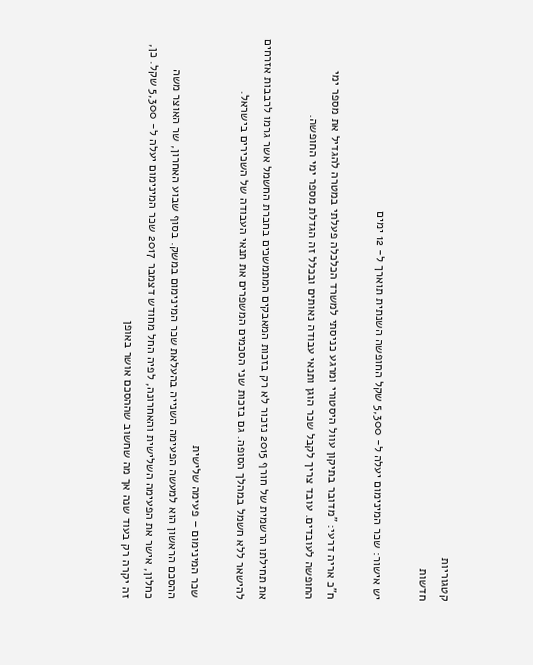קטגוריות
חדשות

יש אישור: שכר המינימום יעלה ל- 5,300 שקל החופשה השנתית תוארך ל- 12 ימים

ח"כ אריה דרעי: "מדובר בתיקון עוול היסטורי ומרגע כניסתי למשרד הכלכלה פעלתי במטרה להגדיל את מספר ימי החופשה לעובדים. עובד צריך לקבל שכר הוגן ותנאי עבודה נאותים ובכלל זה הגדלת מספר ימי החופשה.

את תחילתו הרשמית של חורף 2015 נזכור לא רק בזכות המאבקים המתמשכים בחברת החשמל אשר גרמו לרבבות אזרחים להישאר ללא חשמל במהלך הסופה. גם בזכות שני הסכמים המשפרים את תנאי העבודה של השכירים בישראל.

שכר המינימום – פעימה שלישית
ההסכם הראשון הוא למעשה הפעימה השנייה בהעלאת שכר המינימום במשק. בסוף שבוע האחרון, שר האוצר משה כחלון, אישר את הפעימה השלישית והאחרונה, לפיה החל מחודש דצמבר 2017 שכר המינימום יעלה ל- 5,300 שקל. כן, זה יקרה רק בעוד שנה אך מה שחשוב שההסכם אושר באופן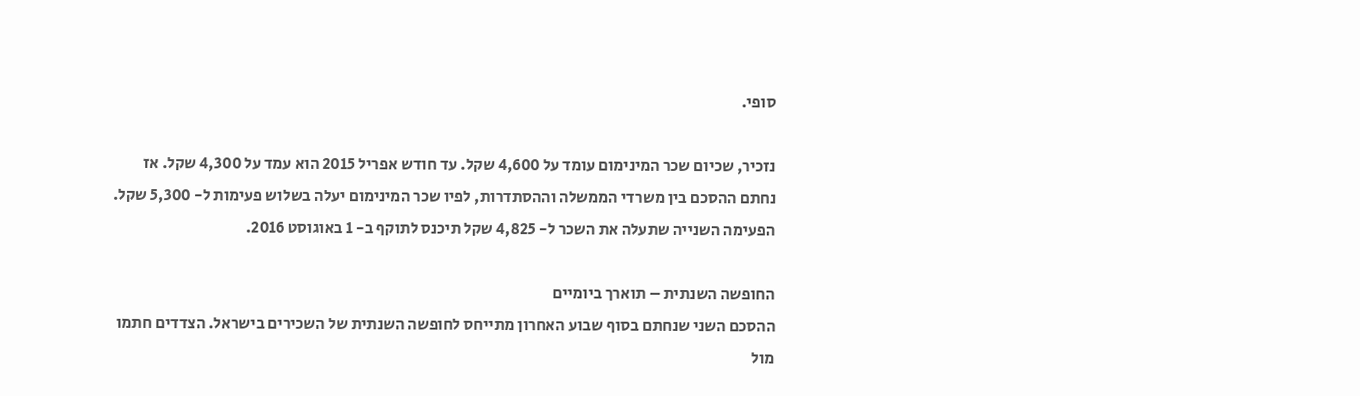סופי.

נזכיר, שכיום שכר המינימום עומד על 4,600 שקל. עד חודש אפריל 2015 הוא עמד על 4,300 שקל. אז נחתם ההסכם בין משרדי הממשלה וההסתדרות, לפיו שכר המינימום יעלה בשלוש פעימות ל- 5,300 שקל. הפעימה השנייה שתעלה את השכר ל- 4,825 שקל תיכנס לתוקף ב- 1 באוגוסט 2016.

החופשה השנתית – תוארך ביומיים
ההסכם השני שנחתם בסוף שבוע האחרון מתייחס לחופשה השנתית של השכירים בישראל. הצדדים חתמו מול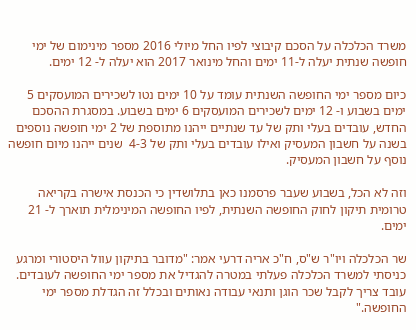משרד הכלכלה על הסכם קיבוצי לפיו החל מיולי 2016 מספר מינימום של ימי חופשה שנתית יעלה ל-11 ימים והחל מינואר 2017 הוא יעלה ל- 12 ימים.

כיום מספר ימי החופשה השנתית עומד על 10 ימים נטו לשכירים המועסקים 5 ימים בשבוע ו- 12 ימים לשכירים המועסקים 6 ימים בשבוע. במסגרת ההסכם החדש, עובדים בעלי ותק של עד שנתיים ייהנו מתוספת של 2 ימי חופשה נוספים בשנה על חשבון המעסיק ואילו עובדים בעלי ותק של 4-3  שנים ייהנו מיום חופשה נוסף על חשבון המעסיק.

וזה לא הכל, בשבוע שעבר פרסמנו כאן בתלושדין כי הכנסת אישרה בקריאה טרומית תיקון לחוק החופשה השנתית, לפיו החופשה המינימלית תוארך ל- 21 ימים.

שר הכלכלה ויו"ר ש"ס, ח"כ אריה דרעי אמר: "מדובר בתיקון עוול היסטורי ומרגע כניסתי למשרד הכלכלה פעלתי במטרה להגדיל את מספר ימי החופשה לעובדים. עובד צריך לקבל שכר הוגן ותנאי עבודה נאותים ובכלל זה הגדלת מספר ימי החופשה."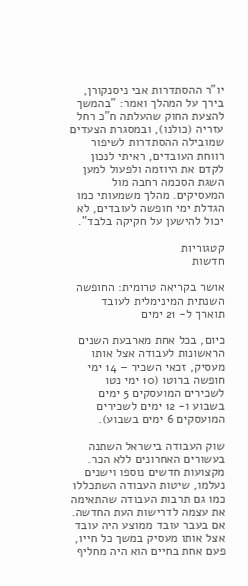יו"ר ההסתדרות אבי ניסנקורן, בירך על המהלך ואמר: "בהמשך להצעת החוק שהעלתה ח"כ רחל עזריה (כולנו), ובמסגרת הצעדים שמובילה ההסתדרות לשיפור רווחת העובדים, ראיתי לנכון לקדם את היוזמה ולפעול למען השגת הסכמה רחבה מול המעסיקים. מהלך משמעותי כמו הגדלת ימי חופשה לעובדים, לא יכול להישען על חקיקה בלבד".

קטגוריות
חדשות

אושר בקריאה טרומית: החופשה השנתית המינימלית לעובד תוארך ל- 21 ימים

כיום, בכל אחת מארבעת השנים הראשונות לעבודה אצל אותו מעסיק, זכאי השכיר – 14 ימי חופשה ברוטו (10 ימי נטו לשכירים המועסקים 5 ימים בשבוע ו- 12 ימים לשכירים המועסקים 6 ימים בשבוע).

שוק העבודה בישראל השתנה בעשורים האחרונים ללא הכר. מקצועות חדשים נוספו וישנים נעלמו, שיטות העבודה השתכללו כמו גם תרבות העבודה שהתאימה את עצמה לדרישות העת החדשה. אם בעבר עובד ממוצע היה עובד אצל אותו מעסיק במשך כל חייו, פעם אחת בחיים הוא היה מחליף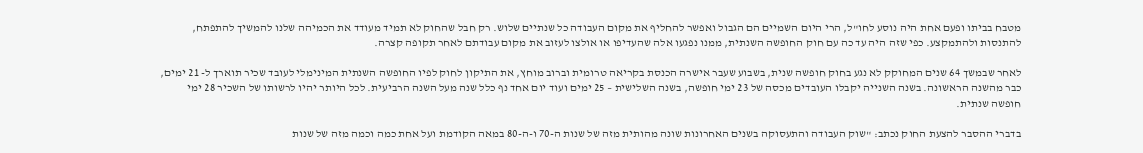מטבח בביתו ופעם אחת היה נוסע לחו"ל, הרי היום השמיים הם הגבול ואפשר להחליף את מקום העבודה כל שנתיים שלוש. רק חבל שהחוק לא תמיד מעודד את הכמיהה שלנו להמשיך להתפתח, להתנסות ולהתמקצע. כפי שזה היה עד כה עם חוק החופשה השנתית, ממנו נפגעו אלה שהעדיפו או אולצו לעזוב את מקום עבודתם לאחר תקופה קצרה.

לאחר שבמשך 64 שנים המחוקק לא נגע בחוק חופשה שנית, בשבוע שעבר אישרה הכנסת בקריאה טרומית וברוב מוחץ, את התיקון לחוק לפיו החופשה השנתית המינימלי לעובד שכיר תוארך ל- 21 ימים, כבר מהשנה הראשונה. בשנה השנייה יקבלו העובדים מכסה של 23 ימי חופשה, בשנה השלישית – 25 ימים ועוד יום אחד נף כלל שנה מעל השנה הרביעית. לכל היותר יהיו לרשותו של השכיר 28 ימי חופשה שנתית.

בדברי ההסבר להצעת החוק נכתב: "שוק העבודה והתעסוקה בשנים האחרונות שונה מהותית מזה של שנות ה-70 ו-ה-80 במאה הקודמת ועל אחת כמה וכמה מזה של שנות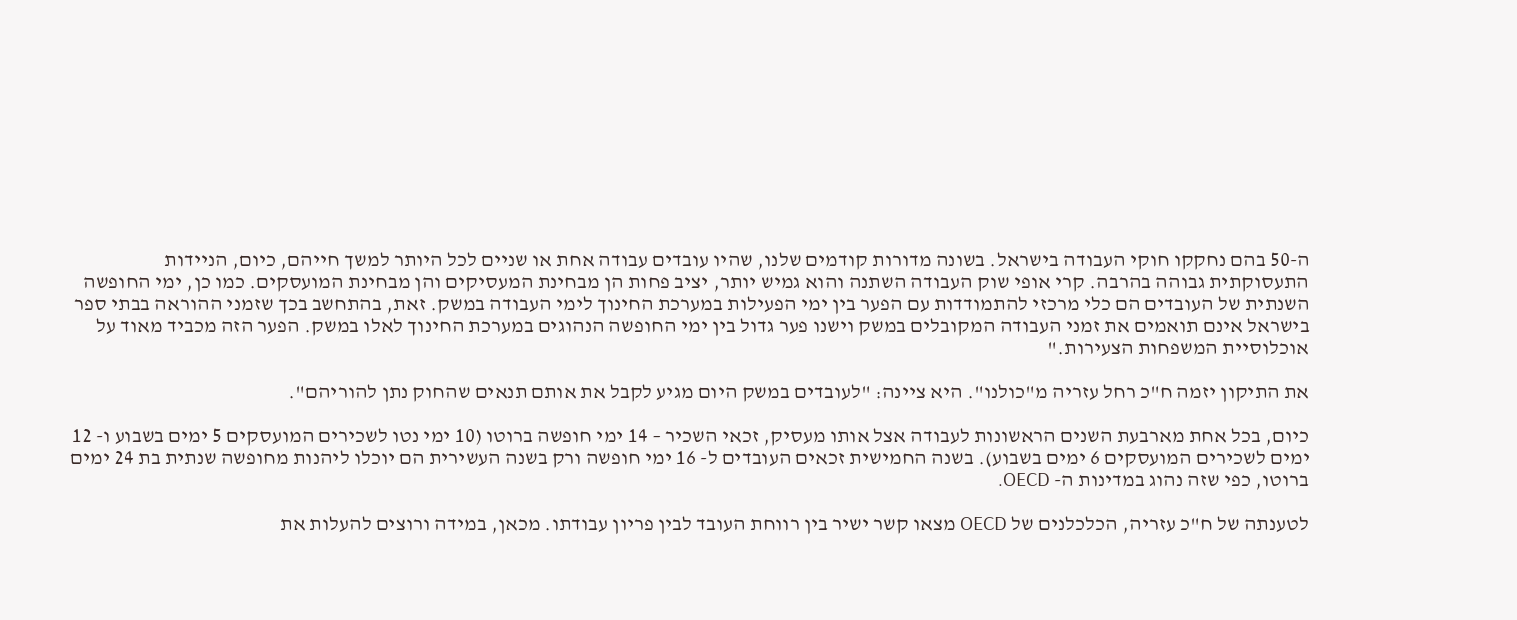ה-50 בהם נחקקו חוקי העבודה בישראל. בשונה מדורות קודמים שלנו, שהיו עובדים עבודה אחת או שניים לכל היותר למשך חייהם, כיום, הניידות התעסוקתית גבוהה בהרבה. קרי אופי שוק העבודה השתנה והוא גמיש יותר, יציב פחות הן מבחינת המעסיקים והן מבחינת המועסקים. כמו כן, ימי החופשה השנתית של העובדים הם כלי מרכזי להתמודדות עם הפער בין ימי הפעילות במערכת החינוך לימי העבודה במשק. זאת, בהתחשב בכך שזמני ההוראה בבתי ספר בישראל אינם תואמים את זמני העבודה המקובלים במשק וישנו פער גדול בין ימי החופשה הנהוגים במערכת החינוך לאלו במשק. הפער הזה מכביד מאוד על אוכלוסיית המשפחות הצעירות."

את התיקון יזמה ח"כ רחל עזריה מ"כולנו". היא ציינה: "לעובדים במשק היום מגיע לקבל את אותם תנאים שהחוק נתן להוריהם".

כיום, בכל אחת מארבעת השנים הראשונות לעבודה אצל אותו מעסיק, זכאי השכיר – 14 ימי חופשה ברוטו (10 ימי נטו לשכירים המועסקים 5 ימים בשבוע ו- 12 ימים לשכירים המועסקים 6 ימים בשבוע). בשנה החמישית זכאים העובדים ל- 16 ימי חופשה ורק בשנה העשירית הם יוכלו ליהנות מחופשה שנתית בת 24 ימים ברוטו, כפי שזה נהוג במדינות ה- OECD.

לטענתה של ח"כ עזריה, הכלכלנים של OECD מצאו קשר ישיר בין רווחת העובד לבין פריון עבודתו. מכאן, במידה ורוצים להעלות את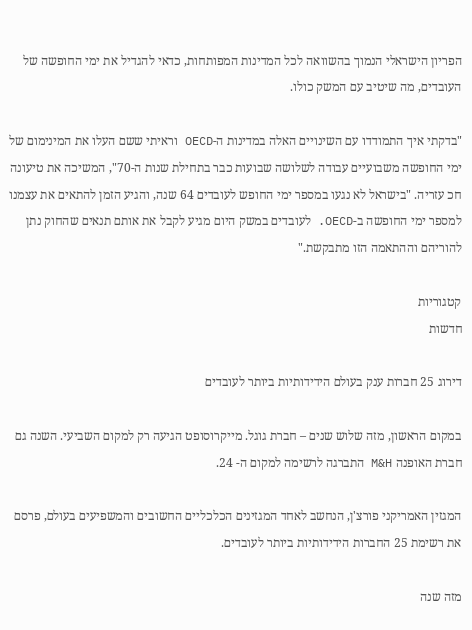הפריון הישראלי הנמוך בהשוואה לכל המדינות המפותחות, כדאי להגדיל את ימי החופשה של העובדים, מה שיטיב עם המשק כולו.

"בדקתי איך התמודדו עם השינויים האלה במדינות ה-OECD וראיתי ששם העלו את המינימום של ימי החופשה משבועיים עבודה לשלושה שבועות כבר בתחילת שנות ה-70", המשיכה את טיעונה חכ עזריה. "בישראל לא נגעו במספר ימי החופש לעובדים 64 שנה, והגיע הזמן להתאים את עצמנו למספר ימי החופשה ב-OECD. לעובדים במשק היום מגיע לקבל את אותם תנאים שהחוק נתן להוריהם וההתאמה הזו מתבקשת."

קטגוריות
חדשות

דירוג 25 חברות ענק בעולם הידידותיות ביותר לעובדים

במקום הראשון, מזה שלוש שנים – חברת גוגל. מייקרוסופט הגיעה רק למקום השביעי. השנה גם חברת האופנה M&H התברגה לרשימה למקום ה- 24.

המגזין האמריקני פורצ'ן, הנחשב לאחד המגזינים הכלכליים החשובים והמשפיעים בעולם, פרסם את רשימת 25 החברות הידידותיות ביותר לעובדים.

מזה שנה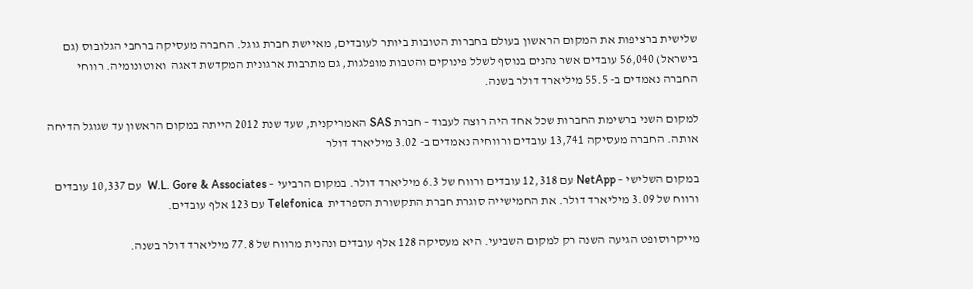שלישית ברציפות את המקום הראשון בעולם בחברות הטובות ביותר לעובדים, מאיישת חברת גוגל. החברה מעסיקה ברחבי הגלובוס (גם בישראל) 56,040 עובדים אשר נהנים בנוסף לשלל פינוקים והטבות מופלגות, גם מתרבות ארגונית המקדשת דאגה  ואוטונומיה. רווחי החברה נאמדים ב- 55.5 מיליארד דולר בשנה.

למקום השני ברשימת החברות שכל אחד היה רוצה לעבוד – חברת SAS האמריקנית, שעד שנת 2012 הייתה במקום הראשון עד שגוגל הדיחה אותה. החברה מעסיקה 13,741 עובדים ורווחיה נאמדים ב- 3.02 מיליארד דולר

במקום השלישי – NetApp עם 12,318 עובדים ורווח של 6.3 מיליארד דולר. במקום הרביעי – W.L. Gore & Associates  עם 10,337 עובדים ורווח של 3.09 מיליארד דולר. את החמישייה סוגרת חברת התקשורת הספרדית  Telefonica עם 123 אלף עובדים.

מייקרוסופט הגיעה השנה רק למקום השביעי. היא מעסיקה 128 אלף עובדים ונהנית מרווח של 77.8 מיליארד דולר בשנה.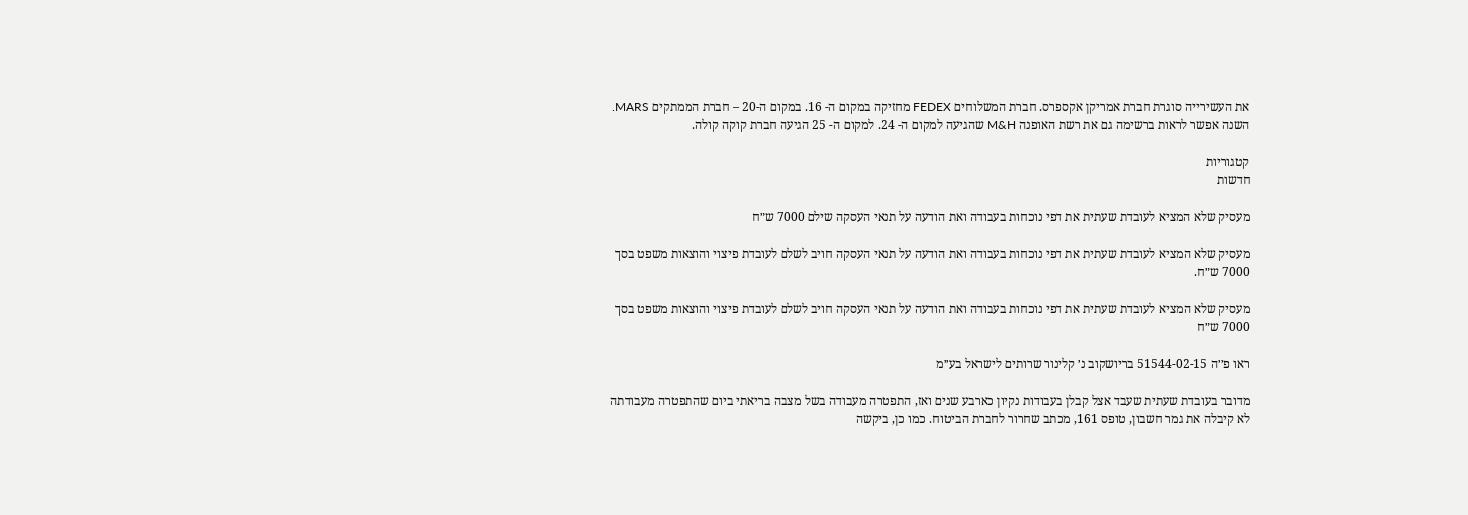את העשירייה סוגרת חברת אמריקן אקספרס. חברת המשלוחים FEDEX מחזיקה במקום ה- 16. במקום ה-20 – חברת הממתקים MARS. השנה אפשר לראות ברשימה גם את רשת האופנה M&H שהגיעה למקום ה- 24. למקום ה- 25 הגיעה חברת קוקה קולה.

קטגוריות
חדשות

מעסיק שלא המציא לעובדת שעתית את דפי נוכחות בעבודה ואת הודעה על תנאי העסקה שילם 7000 ש״ח

מעסיק שלא המציא לעובדת שעתית את דפי נוכחות בעבודה ואת הודעה על תנאי העסקה חויב לשלם לעובדת פיצוי והוצאות משפט בסך 7000 ש״ח.

מעסיק שלא המציא לעובדת שעתית את דפי נוכחות בעבודה ואת הודעה על תנאי העסקה חויב לשלם לעובדת פיצוי והוצאות משפט בסך 7000 ש״ח

ראו פ׳׳ה 51544-02-15 בריושקוב נ׳ קלינור שרותים לישראל בע׳׳מ

מדובר בעובדת שעתית שעבד אצל קבלן בעבודות נקיון כארבע שנים ואז, התפטרה מעבודה בשל מצבה בריאתי ביום שהתפטרה מעבודתה לא קיבלה את גמר חשבון, טופס 161, מכתב שחרור לחברת הביטוח. כמו כן, ביקשה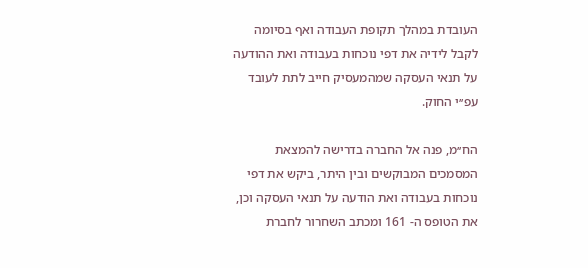העובדת במהלך תקופת העבודה ואף בסיומה לקבל לידיה את דפי נוכחות בעבודה ואת ההודעה על תנאי העסקה שמהמעסיק חייב לתת לעובד עפ׳׳י החוק.

הח׳׳מ, פנה אל החברה בדרישה להמצאת המסמכים המבוקשים ובין היתר, ביקש את דפי נוכחות בעבודה ואת הודעה על תנאי העסקה וכן, את הטופס ה- 161 ומכתב השחרור לחברת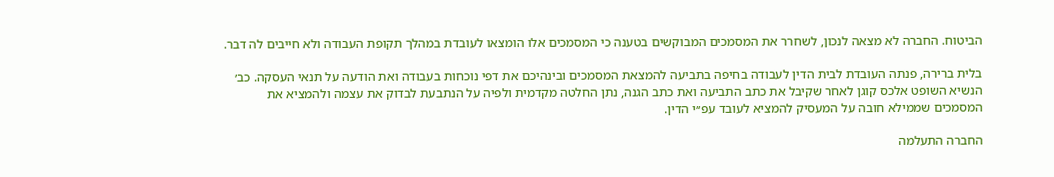הביטוח. החברה לא מצאה לנכון, לשחרר את המסמכים המבוקשים בטענה כי המסמכים אלו הומצאו לעובדת במהלך תקופת העבודה ולא חייבים לה דבר.

בלית ברירה, פנתה העובדת לבית הדין לעבודה בחיפה בתביעה להמצאת המסמכים ובינהיכם את דפי נוכחות בעבודה ואת הודעה על תנאי העסקה. כב׳ הנשיא השופט אלכס קוגן לאחר שקיבל את כתב התביעה ואת כתב הגנה, נתן החלטה מקדמית ולפיה על הנתבעת לבדוק את עצמה ולהמציא את המסמכים שממילא חובה על המעסיק להמציא לעובד עפ׳׳י הדין.

החברה התעלמה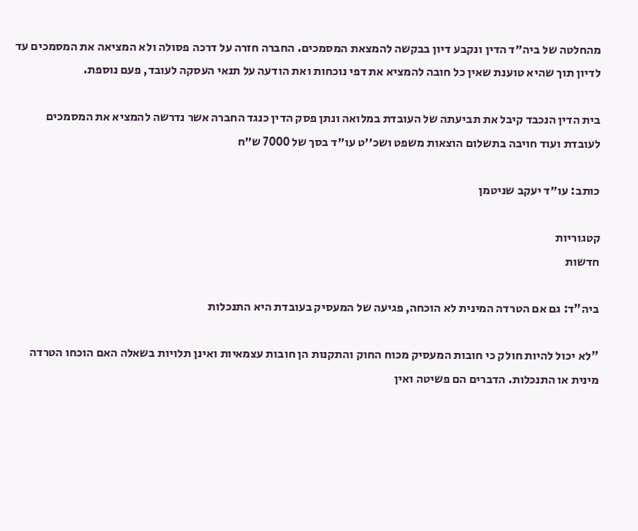מהחלטה של ביה׳׳ד הדין ונקבע דיון בבקשה להמצאת המסמכים. החברה חזרה על דרכה פסולה ולא המציאה את המסמכים עד לדיון תוך שהיא טוענת שאין כל חובה להמציא את דפי נוכחות ואת הודעה על תנאי העסקה לעובד, פעם נוספת.

בית הדין הנכבד קיבל את תביעתה של העובדת במלואה ונתן פסק הדין כנגד החברה אשר נדרשה להמציא את המסמכים לעובדת ועוד חויבה בתשלום הוצאות משפט ושכ׳׳ט עו׳׳ד בסך של 7000 ש״ח

כותב: עו׳׳ד יעקב שניטמן

קטגוריות
חדשות

ביה"ד: גם אם הטרדה המינית לא הוכחה, פגיעה של המעסיק בעובדת היא התנכלות

"לא יכול להיות חולק כי חובות המעסיק מכוח החוק והתקנות הן חובות עצמאיות ואינן תלויות בשאלה האם הוכחו הטרדה מינית או התנכלות. הדברים הם פשיטה ואין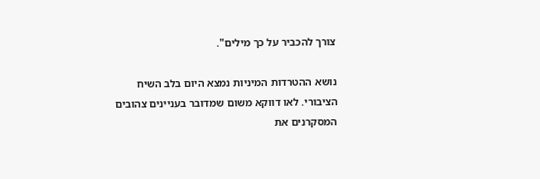צורך להכביר על כך מילים".

נושא ההטרדות המיניות נמצא היום בלב השיח הציבורי. לאו דווקא משום שמדובר בעניינים צהובים המסקרנים את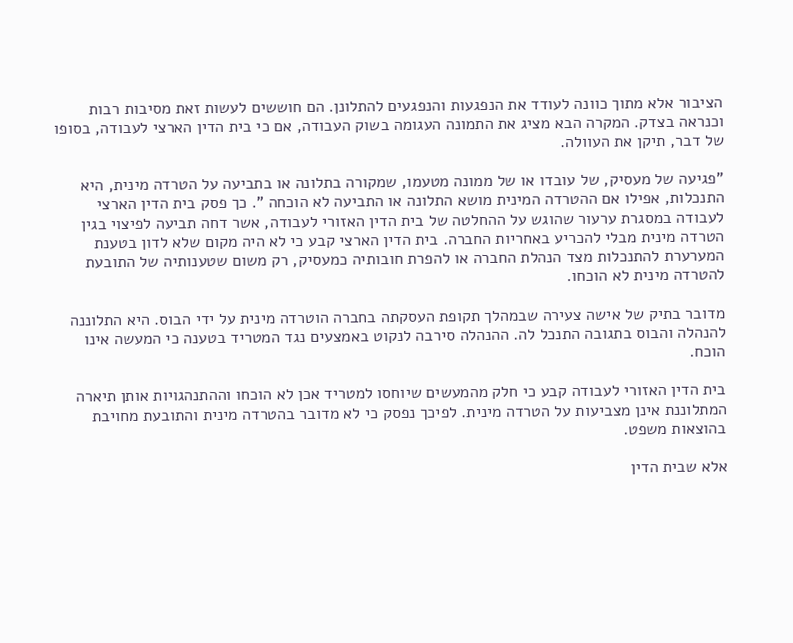הציבור אלא מתוך כוונה לעודד את הנפגעות והנפגעים להתלונן. הם חוששים לעשות זאת מסיבות רבות וכנראה בצדק. המקרה הבא מציג את התמונה העגומה בשוק העבודה, אם כי בית הדין הארצי לעבודה, בסופו של דבר, תיקן את העוולה.

"פגיעה של מעסיק, של עובדו או של ממונה מטעמו, שמקורה בתלונה או בתביעה על הטרדה מינית, היא התנכלות, אפילו אם ההטרדה המינית מושא התלונה או התביעה לא הוכחה ". כך פסק בית הדין הארצי לעבודה במסגרת ערעור שהוגש על ההחלטה של בית הדין האזורי לעבודה, אשר דחה תביעה לפיצוי בגין הטרדה מינית מבלי להכריע באחריות החברה. בית הדין הארצי קבע כי לא היה מקום שלא לדון בטענת המערערת להתנכלות מצד הנהלת החברה או להפרת חובותיה כמעסיק, רק משום שטענותיה של התובעת להטרדה מינית לא הוכחו.

מדובר בתיק של אישה צעירה שבמהלך תקופת העסקתה בחברה הוטרדה מינית על ידי הבוס. היא התלוננה להנהלה והבוס בתגובה התנכל לה. ההנהלה סירבה לנקוט באמצעים נגד המטריד בטענה כי המעשה אינו הוכח.

בית הדין האזורי לעבודה קבע כי חלק מהמעשים שיוחסו למטריד אכן לא הוכחו וההתנהגויות אותן תיארה המתלוננת אינן מצביעות על הטרדה מינית. לפיכך נפסק כי לא מדובר בהטרדה מינית והתובעת מחויבת בהוצאות משפט.

אלא שבית הדין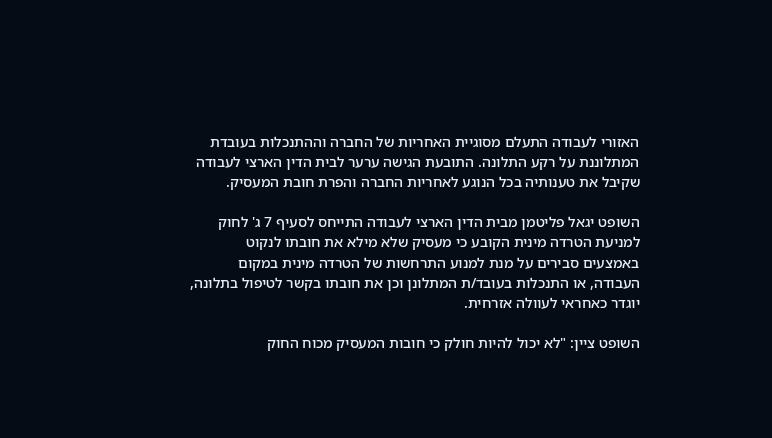האזורי לעבודה התעלם מסוגיית האחריות של החברה וההתנכלות בעובדת המתלוננת על רקע התלונה. התובעת הגישה ערער לבית הדין הארצי לעבודה שקיבל את טענותיה בכל הנוגע לאחריות החברה והפרת חובת המעסיק.

השופט יגאל פליטמן מבית הדין הארצי לעבודה התייחס לסעיף 7 ג' לחוק למניעת הטרדה מינית הקובע כי מעסיק שלא מילא את חובתו לנקוט באמצעים סבירים על מנת למנוע התרחשות של הטרדה מינית במקום העבודה, או התנכלות בעובד/ת המתלונן וכן את חובתו בקשר לטיפול בתלונה, יוגדר כאחראי לעוולה אזרחית.

השופט ציין: "לא יכול להיות חולק כי חובות המעסיק מכוח החוק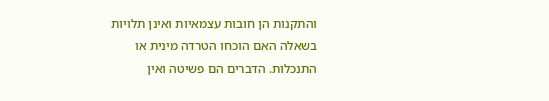והתקנות הן חובות עצמאיות ואינן תלויות בשאלה האם הוכחו הטרדה מינית או התנכלות. הדברים הם פשיטה ואין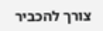צורך להכביר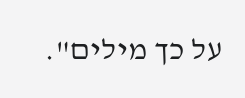על כך מילים".